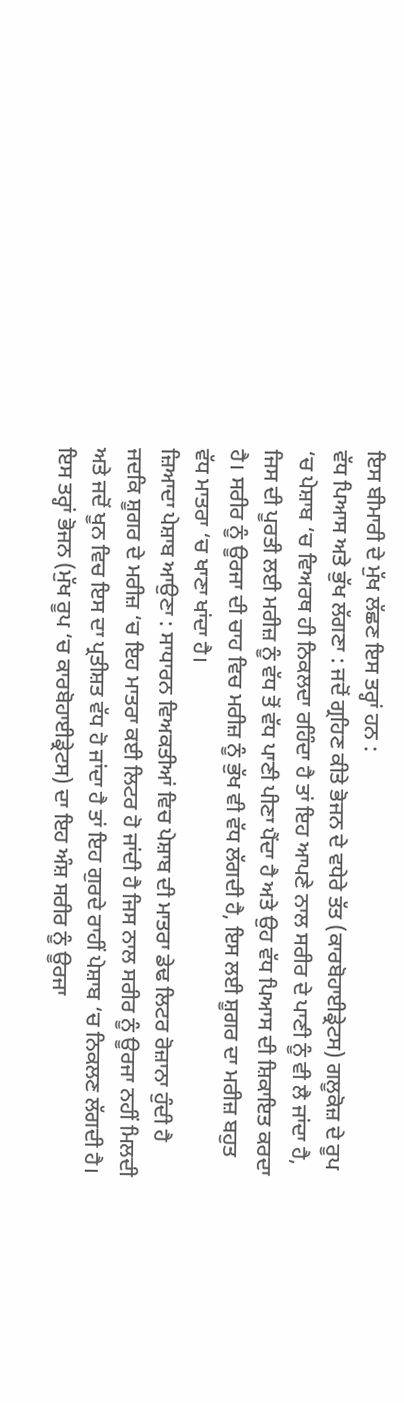ਇਸ ਬੀਮਾਰੀ ਦੇ ਮੁੱਖ ਲੱਛਣ ਇਸ ਤਰ੍ਹਾਂ ਹਨ :
ਵੱਧ ਪਿਆਸ ਅਤੇ ਭੁੱਖ ਲੱਗਣਾ : ਜਦੋਂ ਗ੍ਰਹਿਣ ਕੀਤੇ ਭੋਜਨ ਦੇ ਵਧੇਰੇ ਤੱਤ (ਕਾਰਬੋਹਾਈਡ੍ਰੇਟਸ) ਗਲੂਕੋਜ਼ ਦੇ ਰੂਪ ‘ਚ ਪੇਸ਼ਾਬ ‘ਚ ਵਿਅਰਥ ਹੀ ਨਿਕਲਦਾ ਰਹਿੰਦਾ ਹੈ ਤਾਂ ਇਹ ਆਪਣੇ ਨਾਲ ਸਰੀਰ ਦੇ ਪਾਣੀ ਨੂੰ ਵੀ ਲੈ ਜਾਂਦਾ ਹੈ, ਜਿਸ ਦੀ ਪੂਰਤੀ ਲਈ ਮਰੀਜ਼ ਨੂੰ ਵੱਧ ਤੋਂ ਵੱਧ ਪਾਣੀ ਪੀਣਾ ਪੈਂਦਾ ਹੈ ਅਤੇ ਉਹ ਵੱਧ ਪਿਆਸ ਦੀ ਸ਼ਿਕਾਇਤ ਕਰਦਾ ਹੈ। ਸਰੀਰ ਨੂੰ ਊਰਜਾ ਦੀ ਚਾਹ ਵਿਚ ਮਰੀਜ਼ ਨੂੰ ਭੁੱਖ ਵੀ ਵੱਧ ਲੱਗਦੀ ਹੈ, ਇਸ ਲਈ ਸ਼ੂਗਰ ਦਾ ਮਰੀਜ਼ ਬਹੁਤ ਵੱਧ ਮਾਤਰਾ ‘ਚ ਖਾਣਾ ਖਾਂਦਾ ਹੈ।
ਜ਼ਿਆਦਾ ਪੇਸ਼ਾਬ ਆਉਣਾ : ਸਾਧਾਰਨ ਵਿਅਕਤੀਆਂ ਵਿਚ ਪੇਸ਼ਾਬ ਦੀ ਮਾਤਰਾ ਡੇਢ ਲਿਟਰ ਰੋਜ਼ਾਨਾ ਹੁੰਦੀ ਹੈ ਜਦਕਿ ਸ਼ੂਗਰ ਦੇ ਮਰੀਜ਼ ‘ਚ ਇਹ ਮਾਤਰਾ ਕਈ ਲਿਟਰ ਹੋ ਜਾਂਦੀ ਹੈ ਜਿਸ ਨਾਲ ਸਰੀਰ ਨੂੰ ਊਰਜਾ ਨਹੀਂ ਮਿਲਦੀ ਅਤੇ ਜਦੋਂ ਖੂਨ ਵਿਚ ਇਸ ਦਾ ਪ੍ਰਤੀਸ਼ਤ ਵੱਧ ਹੋ ਜਾਂਦਾ ਹੈ ਤਾਂ ਇਹ ਗੁਰਦੇ ਰਾਹੀਂ ਪੇਸ਼ਾਬ ‘ਚ ਨਿਕਲਣ ਲੱਗਦੀ ਹੈ। ਇਸ ਤਰ੍ਹਾਂ ਭੋਜਨ (ਮੁੱਖ ਰੂਪ ‘ਚ ਕਾਰਬੋਹਾਈਡ੍ਰੇਟਸ) ਦਾ ਇਹ ਅੰਸ਼ ਸਰੀਰ ਨੂੰ ਊਰਜਾ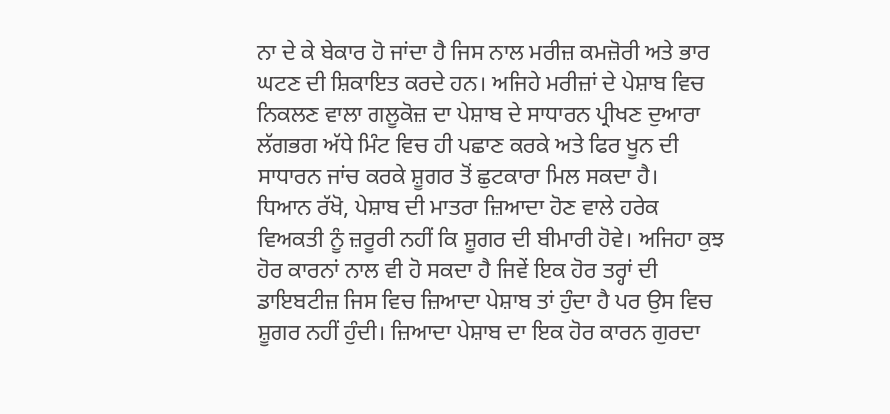ਨਾ ਦੇ ਕੇ ਬੇਕਾਰ ਹੋ ਜਾਂਦਾ ਹੈ ਜਿਸ ਨਾਲ ਮਰੀਜ਼ ਕਮਜ਼ੋਰੀ ਅਤੇ ਭਾਰ ਘਟਣ ਦੀ ਸ਼ਿਕਾਇਤ ਕਰਦੇ ਹਨ। ਅਜਿਹੇ ਮਰੀਜ਼ਾਂ ਦੇ ਪੇਸ਼ਾਬ ਵਿਚ ਨਿਕਲਣ ਵਾਲਾ ਗਲੂਕੋਜ਼ ਦਾ ਪੇਸ਼ਾਬ ਦੇ ਸਾਧਾਰਨ ਪ੍ਰੀਖਣ ਦੁਆਰਾ ਲੱਗਭਗ ਅੱਧੇ ਮਿੰਟ ਵਿਚ ਹੀ ਪਛਾਣ ਕਰਕੇ ਅਤੇ ਫਿਰ ਖੂਨ ਦੀ ਸਾਧਾਰਨ ਜਾਂਚ ਕਰਕੇ ਸ਼ੂਗਰ ਤੋਂ ਛੁਟਕਾਰਾ ਮਿਲ ਸਕਦਾ ਹੈ।
ਧਿਆਨ ਰੱਖੋ, ਪੇਸ਼ਾਬ ਦੀ ਮਾਤਰਾ ਜ਼ਿਆਦਾ ਹੋਣ ਵਾਲੇ ਹਰੇਕ ਵਿਅਕਤੀ ਨੂੰ ਜ਼ਰੂਰੀ ਨਹੀਂ ਕਿ ਸ਼ੂਗਰ ਦੀ ਬੀਮਾਰੀ ਹੋਵੇ। ਅਜਿਹਾ ਕੁਝ ਹੋਰ ਕਾਰਨਾਂ ਨਾਲ ਵੀ ਹੋ ਸਕਦਾ ਹੈ ਜਿਵੇਂ ਇਕ ਹੋਰ ਤਰ੍ਹਾਂ ਦੀ ਡਾਇਬਟੀਜ਼ ਜਿਸ ਵਿਚ ਜ਼ਿਆਦਾ ਪੇਸ਼ਾਬ ਤਾਂ ਹੁੰਦਾ ਹੈ ਪਰ ਉਸ ਵਿਚ ਸ਼ੂਗਰ ਨਹੀਂ ਹੁੰਦੀ। ਜ਼ਿਆਦਾ ਪੇਸ਼ਾਬ ਦਾ ਇਕ ਹੋਰ ਕਾਰਨ ਗੁਰਦਾ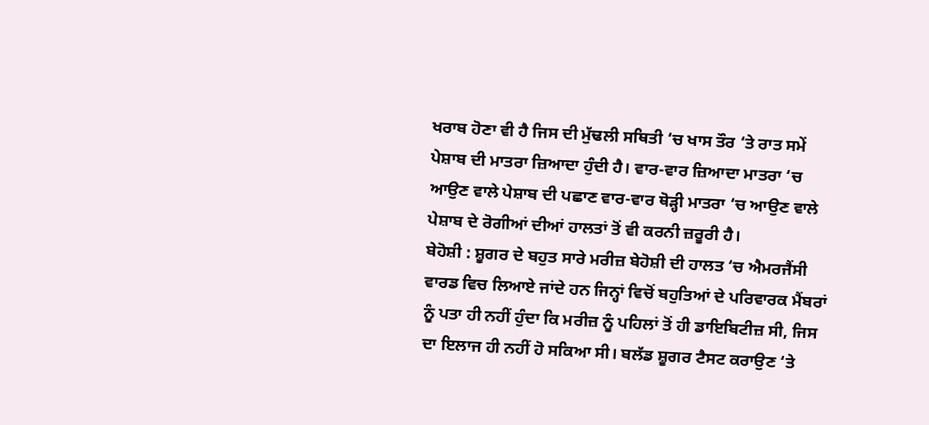ਖਰਾਬ ਹੋਣਾ ਵੀ ਹੈ ਜਿਸ ਦੀ ਮੁੱਢਲੀ ਸਥਿਤੀ ‘ਚ ਖਾਸ ਤੌਰ ‘ਤੇ ਰਾਤ ਸਮੇਂ ਪੇਸ਼ਾਬ ਦੀ ਮਾਤਰਾ ਜ਼ਿਆਦਾ ਹੁੰਦੀ ਹੈ। ਵਾਰ-ਵਾਰ ਜ਼ਿਆਦਾ ਮਾਤਰਾ ‘ਚ ਆਉਣ ਵਾਲੇ ਪੇਸ਼ਾਬ ਦੀ ਪਛਾਣ ਵਾਰ-ਵਾਰ ਥੋੜ੍ਹੀ ਮਾਤਰਾ ‘ਚ ਆਉਣ ਵਾਲੇ ਪੇਸ਼ਾਬ ਦੇ ਰੋਗੀਆਂ ਦੀਆਂ ਹਾਲਤਾਂ ਤੋਂ ਵੀ ਕਰਨੀ ਜ਼ਰੂਰੀ ਹੈ।
ਬੇਹੋਸ਼ੀ : ਸ਼ੂਗਰ ਦੇ ਬਹੁਤ ਸਾਰੇ ਮਰੀਜ਼ ਬੇਹੋਸ਼ੀ ਦੀ ਹਾਲਤ ‘ਚ ਐਮਰਜੈਂਸੀ ਵਾਰਡ ਵਿਚ ਲਿਆਏ ਜਾਂਦੇ ਹਨ ਜਿਨ੍ਹਾਂ ਵਿਚੋਂ ਬਹੁਤਿਆਂ ਦੇ ਪਰਿਵਾਰਕ ਮੈਂਬਰਾਂ ਨੂੰ ਪਤਾ ਹੀ ਨਹੀਂ ਹੁੰਦਾ ਕਿ ਮਰੀਜ਼ ਨੂੰ ਪਹਿਲਾਂ ਤੋਂ ਹੀ ਡਾਇਬਿਟੀਜ਼ ਸੀ, ਜਿਸ ਦਾ ਇਲਾਜ ਹੀ ਨਹੀਂ ਹੋ ਸਕਿਆ ਸੀ। ਬਲੱਡ ਸ਼ੂਗਰ ਟੈਸਟ ਕਰਾਉਣ ‘ਤੇ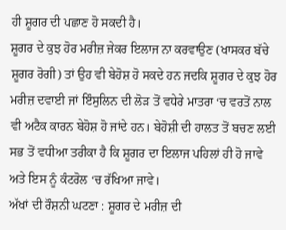ਹੀ ਸ਼ੂਗਰ ਦੀ ਪਛਾਣ ਹੋ ਸਕਦੀ ਹੈ।
ਸ਼ੂਗਰ ਦੇ ਕੁਝ ਹੋਰ ਮਰੀਜ਼ ਜੇਕਰ ਇਲਾਜ ਨਾ ਕਰਵਾਉਣ (ਖਾਸਕਰ ਬੱਚੇ ਸ਼ੂਗਰ ਰੋਗੀ) ਤਾਂ ਉਹ ਵੀ ਬੇਹੋਸ਼ ਹੋ ਸਕਦੇ ਹਨ ਜਦਕਿ ਸ਼ੂਗਰ ਦੇ ਕੁਝ ਹੋਰ ਮਰੀਜ਼ ਦਵਾਈ ਜਾਂ ਇੰਸੁਲਿਨ ਦੀ ਲੋੜ ਤੋਂ ਵਧੇਰੇ ਮਾਤਰਾ ‘ਚ ਵਰਤੋਂ ਨਾਲ ਵੀ ਅਟੈਕ ਕਾਰਨ ਬੇਹੋਸ਼ ਹੋ ਜਾਂਦੇ ਹਨ। ਬੇਹੋਸ਼ੀ ਦੀ ਹਾਲਤ ਤੋਂ ਬਚਣ ਲਈ ਸਭ ਤੋਂ ਵਧੀਆ ਤਰੀਕਾ ਹੈ ਕਿ ਸ਼ੂਗਰ ਦਾ ਇਲਾਜ ਪਹਿਲਾਂ ਹੀ ਹੋ ਜਾਵੇ ਅਤੇ ਇਸ ਨੂੰ ਕੰਟਰੋਲ ‘ਚ ਰੱਖਿਆ ਜਾਵੇ।
ਅੱਖਾਂ ਦੀ ਰੌਸ਼ਨੀ ਘਟਣਾ : ਸ਼ੂਗਰ ਦੇ ਮਰੀਜ਼ ਦੀ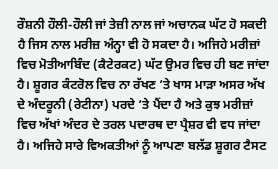ਰੌਸ਼ਨੀ ਹੌਲੀ-ਹੌਲੀ ਜਾਂ ਤੇਜ਼ੀ ਨਾਲ ਜਾਂ ਅਚਾਨਕ ਘੱਟ ਹੋ ਸਕਦੀ ਹੈ ਜਿਸ ਨਾਲ ਮਰੀਜ਼ ਅੰਨ੍ਹਾ ਵੀ ਹੋ ਸਕਦਾ ਹੈ। ਅਜਿਹੇ ਮਰੀਜ਼ਾਂ ਵਿਚ ਮੋਤੀਆਬਿੰਦ (ਕੈਟੇਰਕਟ) ਘੱਟ ਉਮਰ ਵਿਚ ਹੀ ਬਣ ਜਾਂਦਾ ਹੈ। ਸ਼ੂਗਰ ਕੰਟਰੋਲ ਵਿਚ ਨਾ ਰੱਖਣ ‘ਤੇ ਖਾਸ ਮਾੜਾ ਅਸਰ ਅੱਖ ਦੇ ਅੰਦਰੂਨੀ (ਰੇਟੀਨਾ) ਪਰਦੇ ‘ਤੇ ਪੈਂਦਾ ਹੈ ਅਤੇ ਕੁਝ ਮਰੀਜ਼ਾਂ ਵਿਚ ਅੱਖਾਂ ਅੰਦਰ ਦੇ ਤਰਲ ਪਦਾਰਥ ਦਾ ਪ੍ਰੈਸ਼ਰ ਵੀ ਵਧ ਜਾਂਦਾ ਹੈ। ਅਜਿਹੇ ਸਾਰੇ ਵਿਅਕਤੀਆਂ ਨੂੰ ਆਪਣਾ ਬਲੱਡ ਸ਼ੂਗਰ ਟੈਸਟ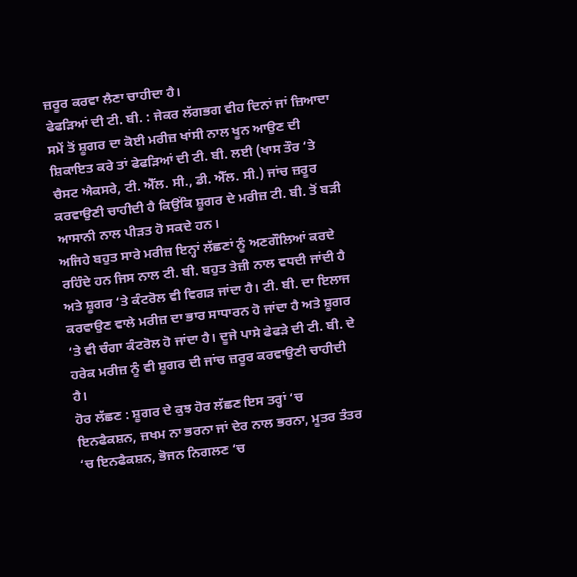ਜ਼ਰੂਰ ਕਰਵਾ ਲੈਣਾ ਚਾਹੀਦਾ ਹੈ।
ਫੇਫੜਿਆਂ ਦੀ ਟੀ. ਬੀ. : ਜੇਕਰ ਲੱਗਭਗ ਵੀਹ ਦਿਨਾਂ ਜਾਂ ਜ਼ਿਆਦਾ ਸਮੇਂ ਤੋਂ ਸ਼ੂਗਰ ਦਾ ਕੋਈ ਮਰੀਜ਼ ਖਾਂਸੀ ਨਾਲ ਖੂਨ ਆਉਣ ਦੀ ਸ਼ਿਕਾਇਤ ਕਰੇ ਤਾਂ ਫੇਫੜਿਆਂ ਦੀ ਟੀ. ਬੀ. ਲਈ (ਖਾਸ ਤੌਰ ‘ਤੇ ਚੈਸਟ ਐਕਸਰੇ, ਟੀ. ਐੱਲ. ਸੀ., ਡੀ. ਐੱਲ. ਸੀ.) ਜਾਂਚ ਜ਼ਰੂਰ ਕਰਵਾਉਣੀ ਚਾਹੀਦੀ ਹੈ ਕਿਉਂਕਿ ਸ਼ੂਗਰ ਦੇ ਮਰੀਜ਼ ਟੀ. ਬੀ. ਤੋਂ ਬੜੀ ਆਸਾਨੀ ਨਾਲ ਪੀੜਤ ਹੋ ਸਕਦੇ ਹਨ।
ਅਜਿਹੇ ਬਹੁਤ ਸਾਰੇ ਮਰੀਜ਼ ਇਨ੍ਹਾਂ ਲੱਛਣਾਂ ਨੂੰ ਅਣਗੌਲਿਆਂ ਕਰਦੇ ਰਹਿੰਦੇ ਹਨ ਜਿਸ ਨਾਲ ਟੀ. ਬੀ. ਬਹੁਤ ਤੇਜ਼ੀ ਨਾਲ ਵਧਦੀ ਜਾਂਦੀ ਹੈ ਅਤੇ ਸ਼ੂਗਰ ‘ਤੇ ਕੰਟਰੋਲ ਵੀ ਵਿਗੜ ਜਾਂਦਾ ਹੈ। ਟੀ. ਬੀ. ਦਾ ਇਲਾਜ ਕਰਵਾਉਣ ਵਾਲੇ ਮਰੀਜ਼ ਦਾ ਭਾਰ ਸਾਧਾਰਨ ਹੋ ਜਾਂਦਾ ਹੈ ਅਤੇ ਸ਼ੂਗਰ ‘ਤੇ ਵੀ ਚੰਗਾ ਕੰਟਰੋਲ ਹੋ ਜਾਂਦਾ ਹੈ। ਦੂਜੇ ਪਾਸੇ ਫੇਫੜੇ ਦੀ ਟੀ. ਬੀ. ਦੇ ਹਰੇਕ ਮਰੀਜ਼ ਨੂੰ ਵੀ ਸ਼ੂਗਰ ਦੀ ਜਾਂਚ ਜ਼ਰੂਰ ਕਰਵਾਉਣੀ ਚਾਹੀਦੀ ਹੈ।
ਹੋਰ ਲੱਛਣ : ਸ਼ੂਗਰ ਦੇ ਕੁਝ ਹੋਰ ਲੱਛਣ ਇਸ ਤਰ੍ਹਾਂ ‘ਚ ਇਨਫੈਕਸ਼ਨ, ਜ਼ਖਮ ਨਾ ਭਰਨਾ ਜਾਂ ਦੇਰ ਨਾਲ ਭਰਨਾ, ਮੂਤਰ ਤੰਤਰ ‘ਚ ਇਨਫੈਕਸ਼ਨ, ਭੋਜਨ ਨਿਗਲਣ ‘ਚ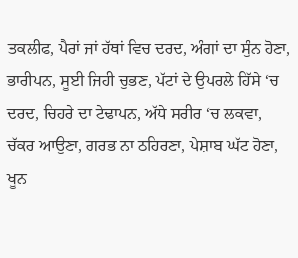ਤਕਲੀਫ, ਪੈਰਾਂ ਜਾਂ ਹੱਥਾਂ ਵਿਚ ਦਰਦ, ਅੰਗਾਂ ਦਾ ਸੁੰਨ ਹੋਣਾ, ਭਾਰੀਪਨ, ਸੂਈ ਜਿਹੀ ਚੁਭਣ, ਪੱਟਾਂ ਦੇ ਉਪਰਲੇ ਹਿੱਸੇ ‘ਚ ਦਰਦ, ਚਿਹਰੇ ਦਾ ਟੇਢਾਪਨ, ਅੱਧੇ ਸਰੀਰ ‘ਚ ਲਕਵਾ, ਚੱਕਰ ਆਉਣਾ, ਗਰਭ ਨਾ ਠਹਿਰਣਾ, ਪੇਸ਼ਾਬ ਘੱਟ ਹੋਣਾ, ਖੂਨ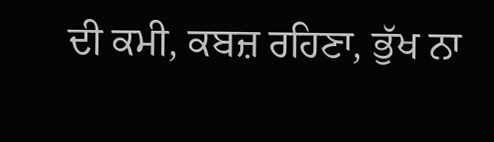ਦੀ ਕਮੀ, ਕਬਜ਼ ਰਹਿਣਾ, ਭੁੱਖ ਨਾ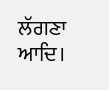ਲੱਗਣਾ ਆਦਿ।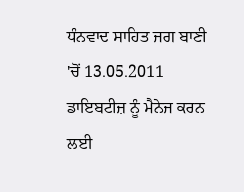ਧੰਨਵਾਦ ਸਾਹਿਤ ਜਗ ਬਾਣੀ 'ਚੋਂ 13.05.2011
ਡਾਇਬਟੀਜ਼ ਨੂੰ ਮੈਨੇਜ ਕਰਨ ਲਈ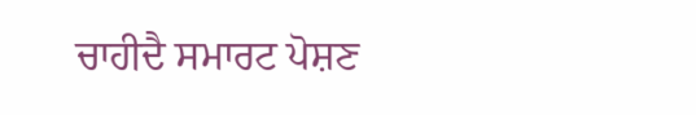ਚਾਹੀਦੈ ਸਮਾਰਟ ਪੋਸ਼ਣ